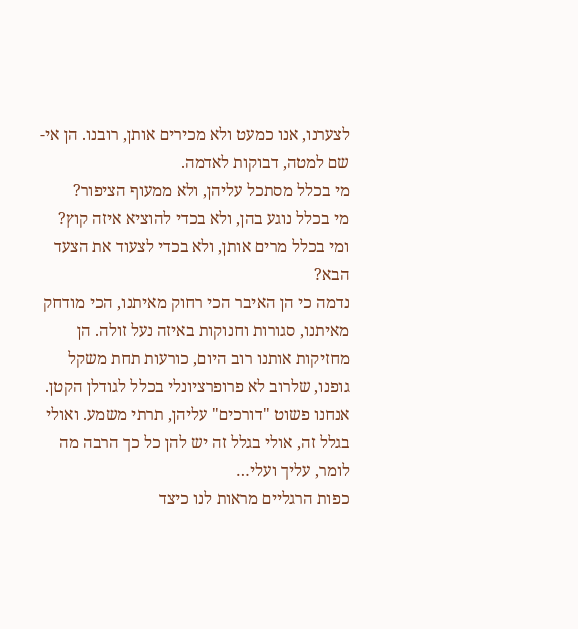לצערנו, אנו כמעט ולא מכירים אותן, רובנו. הן אי-שם למטה, דבוקות לאדמה.
מי בכלל מסתכל עליהן, ולא ממעוף הציפור?
מי בכלל נוגע בהן, ולא בכדי להוציא איזה קוץ?
ומי בכלל מרים אותן, ולא בכדי לצעוד את הצעד הבא?
נדמה כי הן האיבר הכי רחוק מאיתנו, הכי מודחק מאיתנו, סגורות וחנוקות באיזה נעל זולה. הן מחזיקות אותנו רוב היום, כורעות תחת משקל גופנו, שלרוב לא פרופרציונלי בכלל לגודלן הקטן. אנחנו פשוט "דורכים" עליהן, תרתי משמע. ואולי בגלל זה, אולי בגלל זה יש להן כל כך הרבה מה לומר, עליך ועלי…
כפות הרגליים מראות לנו כיצד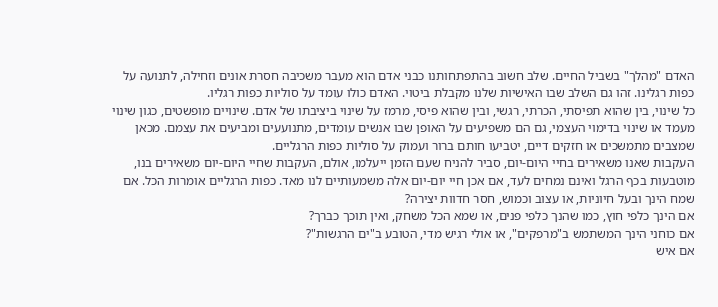האדם "מהלך" בשביל החיים. שלב חשוב בהתפתחותנו כבני אדם הוא מעבר משכיבה חסרת אונים וזחילה, לתנועה על כפות רגלינו. זהו גם השלב שבו האישיות שלנו מקבלת ביטוי. האדם כולו עומד על סוליות כפות רגליו.
כל שינוי, בין שהוא תפיסתי, הכרתי, רגשי, ובין שהוא פיסי, מרמז על שינוי ביציבתו של אדם. שינויים מופשטים, כגון שינוי מעמד או שינוי בדימוי העצמי, גם הם משפיעים על האופן שבו אנשים עומדים, מתנועעים ומביעים את עצמם. מכאן שמצבים מתמשכים או חזקים דיים, יטביעו חותם ברור ועמוק על סוליות כפות הרגליים.
העקבות שאנו משאירים בחיי היום-יום, סביר להניח שעם הזמן ייעלמו, אולם, העקבות שחיי היום-יום משאירים בנו, מוטבעות בכף הרגל ואינם נמחים לעד, אם אכן חיי יום-יום אלה משמעותיים לנו מאד. כפות הרגליים אומרות הכל. אם שמח הינך ובעל חיוניות, או עצוב וכמוש, חסר חדוות יצירה?
אם הינך כלפי חוץ, כמו שהנך כלפי פנים, או שמא הכל משחק, ואין תוכך כברך?
אם כוחני הינך המשתמש ב"מרפקים", או אולי רגיש מדי, הטובע ב"ים הרגשות"?
אם איש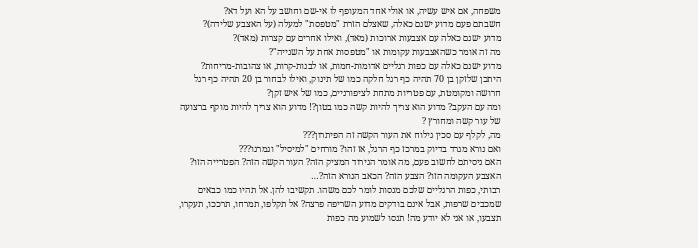משפחה, אם איש עשיה, או אולי אחד המעופף לו אי-שם וחושב על הא ועל דא?
חשבתם פעם מדוע ישנם כאלה, שאצלם הזרת "מטפסת" למעלה (על האצבע שלידה)?
מדוע ישנם כאלה עם אצבעות ארוכות (מאד), ואילו אחרים עם קצרות (מאד)?
מה זה אומר כשהאצבעות עקומות או "מטפסות אחת על השנייה"?
מדוע ישנם כאלה עם כפות רגליים אדומות-חמות, או לבנות-קרות, או צהובות-מריחות?
היתכן שלזקן בן 70 תהיה כף רגל חלקה כמו של תינוק, ואילו לבחור בן 20 תהיה כף רגל חרושה ומקומטת, עם פטריות מתחת לציפורניים, כמו של איש זקן?
ומה עם העקב? מדוע הוא צריך להיות קשה כמו בטון?! מדוע הוא צריך להיות מוקף ברצועה של עור קשה ומחורץ ?
מה, לקלף עם סכין גילוח את העור הקשה זה הפיתרון???
ואם נורא מגרד בדיוק במרכז כף הרגל, אז זהו? מורחים "למיסיל" וגמרנו???
האם ניסיתם לחשוב פעם, מה אומר הגירוד המציק הזה? העור הקשה הזה? הפטרייה הזו? האצבע העקומה הזו? הצבע הזה? הכאב הנורא הזה?…
רבותי, כפות הרגליים שלכם מנסות לומר לכם משהו. תקשיבו להן. אל תהיו כמו כבאים שמכבים שרפות, אבל אינם בודקים מדוע השריפה פרצה? אל תקלפו, תמרחו, תרככו, תעקרו, תצבעו, או אני לא יודע מה! תנסו לשמוע מה כפות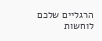הרגליים שלכם לוחשות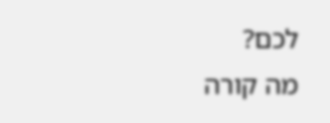לכם?
מה קורה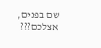שם בפנים, אצלכם???